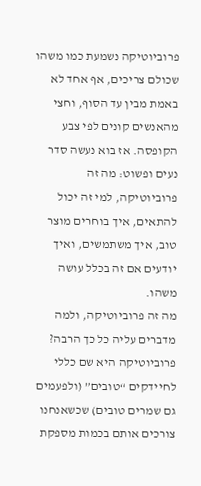פרוביוטיקה נשמעת כמו משהו שכולם צריכים, אף אחד לא באמת מבין עד הסוף, וחצי מהאנשים קונים לפי צבע הקופסה. אז בוא נעשה סדר נעים ופשוט: מה זה פרוביוטיקה, למי זה יכול להתאים, איך בוחרים מוצר טוב, איך משתמשים, ואיך יודעים אם זה בכלל עושה משהו.
מה זה פרוביוטיקה, ולמה מדברים עליה כל כך הרבה?
פרוביוטיקה היא שם כללי לחיידקים “טובים” (ולפעמים גם שמרים טובים) שכשאנחנו צורכים אותם בכמות מספקת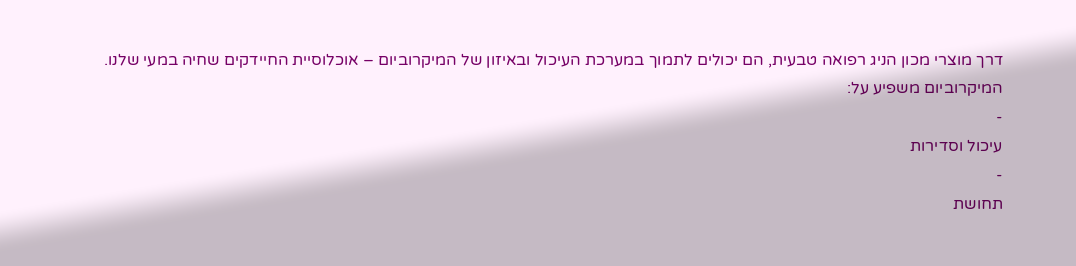דרך מוצרי מכון הניג רפואה טבעית, הם יכולים לתמוך במערכת העיכול ובאיזון של המיקרוביום – אוכלוסיית החיידקים שחיה במעי שלנו.
המיקרוביום משפיע על:
-
עיכול וסדירות
-
תחושת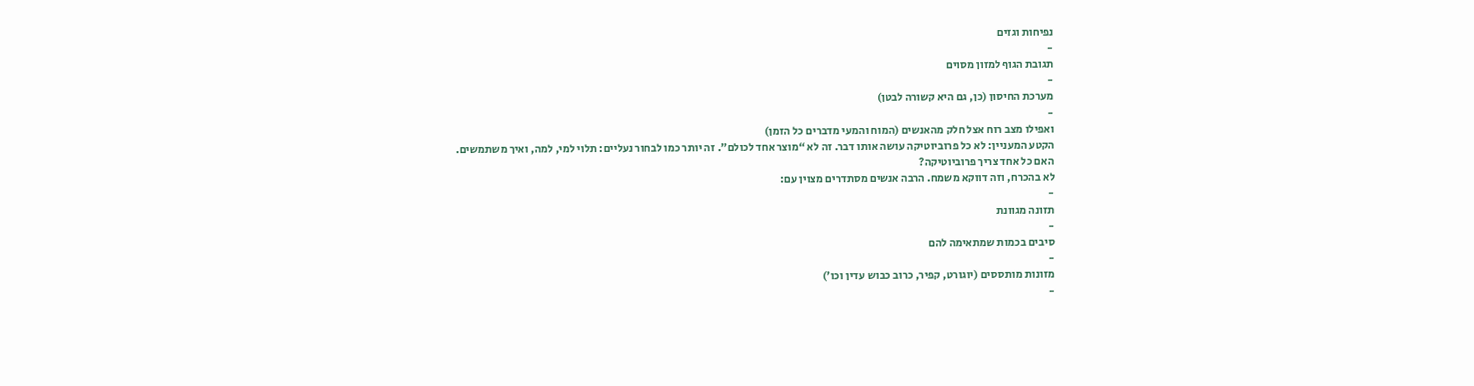נפיחות וגזים
-
תגובת הגוף למזון מסוים
-
מערכת החיסון (כן, גם היא קשורה לבטן)
-
ואפילו מצב רוח אצל חלק מהאנשים (המוח והמעי מדברים כל הזמן)
הקטע המעניין: לא כל פרוביוטיקה עושה אותו דבר. זה לא “מוצר אחד לכולם”. זה יותר כמו לבחור נעליים: תלוי למי, למה, ואיך משתמשים.
האם כל אחד צריך פרוביוטיקה?
לא בהכרח, וזה דווקא משמח. הרבה אנשים מסתדרים מצוין עם:
-
תזונה מגוונת
-
סיבים בכמות שמתאימה להם
-
מזונות מותססים (יוגורט, קפיר, כרוב כבוש עדין וכו’)
-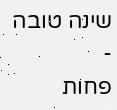שינה טובה
-
פחות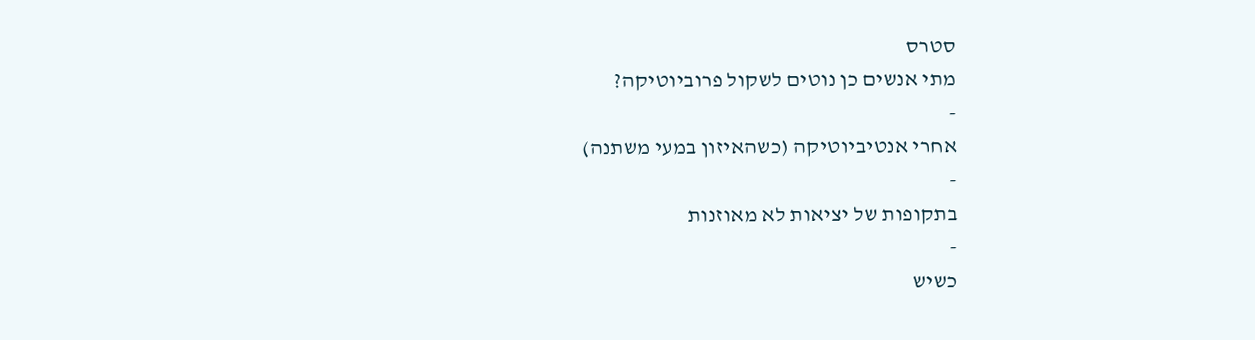סטרס
מתי אנשים כן נוטים לשקול פרוביוטיקה?
-
אחרי אנטיביוטיקה (כשהאיזון במעי משתנה)
-
בתקופות של יציאות לא מאוזנות
-
כשיש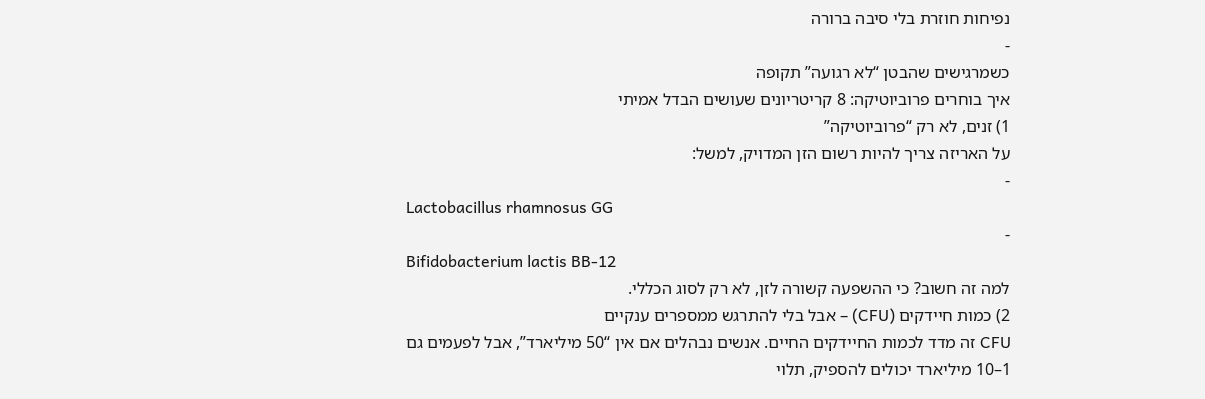נפיחות חוזרת בלי סיבה ברורה
-
כשמרגישים שהבטן “לא רגועה” תקופה
איך בוחרים פרוביוטיקה: 8 קריטריונים שעושים הבדל אמיתי
1) זנים, לא רק “פרוביוטיקה”
על האריזה צריך להיות רשום הזן המדויק, למשל:
-
Lactobacillus rhamnosus GG
-
Bifidobacterium lactis BB-12
למה זה חשוב? כי ההשפעה קשורה לזן, לא רק לסוג הכללי.
2) כמות חיידקים (CFU) – אבל בלי להתרגש ממספרים ענקיים
CFU זה מדד לכמות החיידקים החיים. אנשים נבהלים אם אין “50 מיליארד”, אבל לפעמים גם 1–10 מיליארד יכולים להספיק, תלוי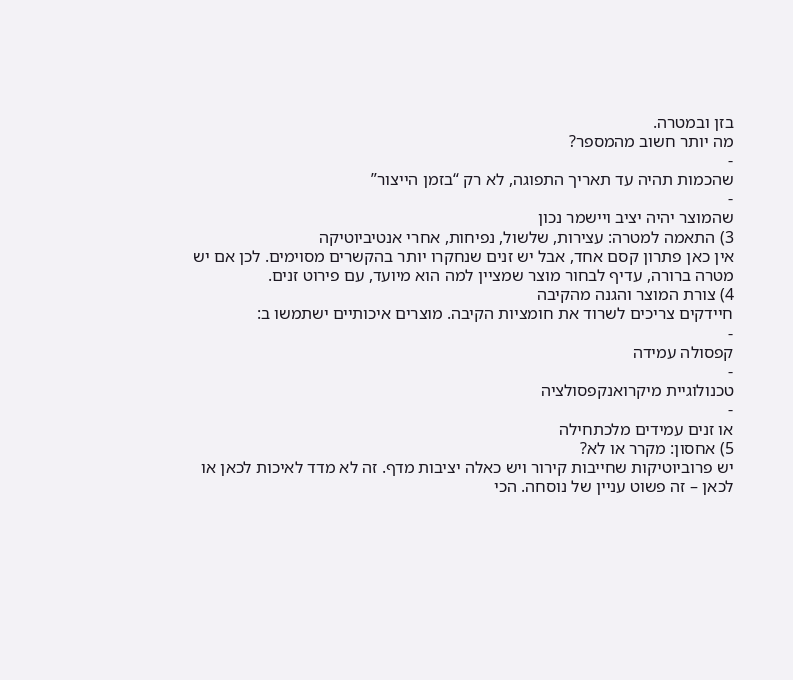בזן ובמטרה.
מה יותר חשוב מהמספר?
-
שהכמות תהיה עד תאריך התפוגה, לא רק “בזמן הייצור”
-
שהמוצר יהיה יציב ויישמר נכון
3) התאמה למטרה: עצירות, שלשול, נפיחות, אחרי אנטיביוטיקה
אין כאן פתרון קסם אחד, אבל יש זנים שנחקרו יותר בהקשרים מסוימים. לכן אם יש מטרה ברורה, עדיף לבחור מוצר שמציין למה הוא מיועד, עם פירוט זנים.
4) צורת המוצר והגנה מהקיבה
חיידקים צריכים לשרוד את חומציות הקיבה. מוצרים איכותיים ישתמשו ב:
-
קפסולה עמידה
-
טכנולוגיית מיקרואנקפסולציה
-
או זנים עמידים מלכתחילה
5) אחסון: מקרר או לא?
יש פרוביוטיקות שחייבות קירור ויש כאלה יציבות מדף. זה לא מדד לאיכות לכאן או לכאן – זה פשוט עניין של נוסחה. הכי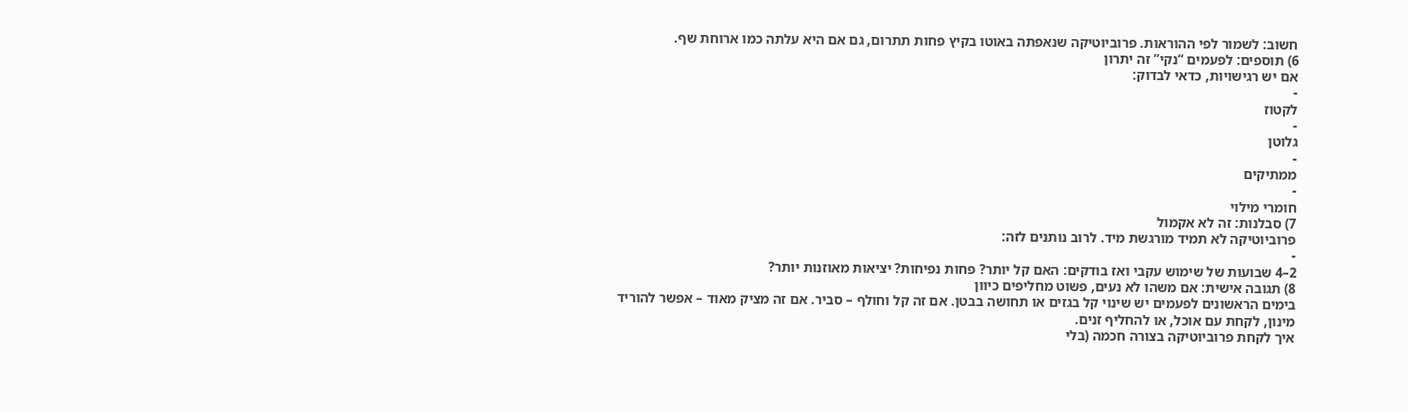חשוב: לשמור לפי ההוראות. פרוביוטיקה שנאפתה באוטו בקיץ פחות תתרום, גם אם היא עלתה כמו ארוחת שף.
6) תוספים: לפעמים “נקי” זה יתרון
אם יש רגישויות, כדאי לבדוק:
-
לקטוז
-
גלוטן
-
ממתיקים
-
חומרי מילוי
7) סבלנות: זה לא אקמול
פרוביוטיקה לא תמיד מורגשת מיד. לרוב נותנים לזה:
-
2–4 שבועות של שימוש עקבי ואז בודקים: האם קל יותר? פחות נפיחות? יציאות מאוזנות יותר?
8) תגובה אישית: אם משהו לא נעים, פשוט מחליפים כיוון
בימים הראשונים לפעמים יש שינוי קל בגזים או תחושה בבטן. אם זה קל וחולף – סביר. אם זה מציק מאוד – אפשר להוריד מינון, לקחת עם אוכל, או להחליף זנים.
איך לקחת פרוביוטיקה בצורה חכמה (בלי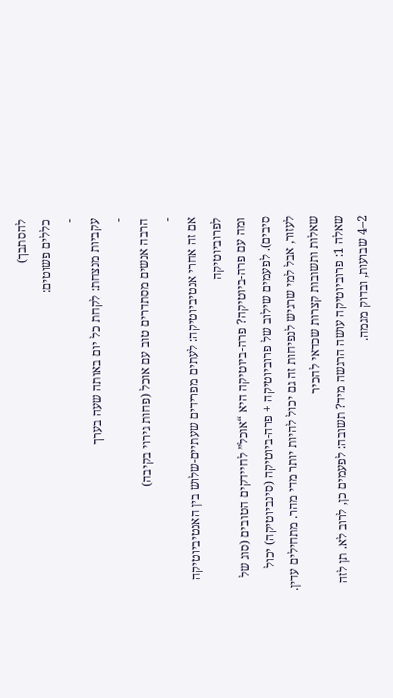להסתבך)
כללים פשוטים:
-
עקביות מנצחת: לקחת כל יום באותה שעה בערך
-
הרבה אנשים מסתדרים טוב עם אוכל (פחות גירוי בקיבה)
-
אם זה אחרי אנטיביוטיקה: לעתים מפרידים שעתיים-שלוש בין האנטיביוטיקה לפרוביוטיקה
ומה עם פרה-ביוטיקה? פרה-ביוטיקה היא “אוכל” לחיידקים הטובים (סוג של סיבים). לפעמים שילוב של פרוביוטיקה + פרה-ביוטיקה (סינביוטיקה) יכול לעזור, אבל למי שרגיש לנפיחות זה גם יכול להיות יותר מדי מהר. מתחילים עדין.
שאלות ותשובות קצרות שכדאי להכיר
שאלה 1: פרוביוטיקה עושה הרגשה מיד? תשובה: לפעמים כן, לרוב לא. תן לזה 2–4 שבועות, ובדוק מגמה.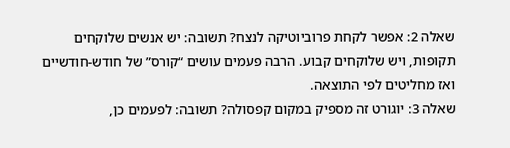שאלה 2: אפשר לקחת פרוביוטיקה לנצח? תשובה: יש אנשים שלוקחים תקופות, ויש שלוקחים קבוע. הרבה פעמים עושים “קורס” של חודש-חודשיים ואז מחליטים לפי התוצאה.
שאלה 3: יוגורט זה מספיק במקום קפסולה? תשובה: לפעמים כן,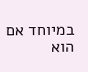במיוחד אם הוא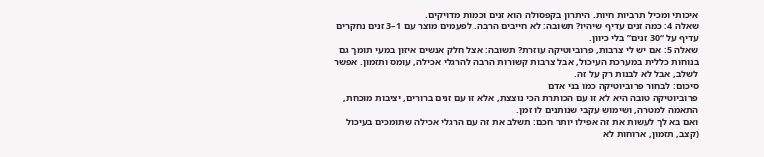איכותי ומכיל תרביות חיות. היתרון בקפסולה הוא זנים וכמות מדויקים.
שאלה 4: כמה זנים עדיף שיהיו? תשובה: לא חייבים הרבה. לפעמים מוצר עם 1–3 זנים נחקרים עדיף על “30 זנים” בלי כיוון.
שאלה 5: אם יש לי צרבות, פרוביוטיקה עוזרת? תשובה: אצל חלק אנשים איזון במעי תומך גם בנוחות כללית במערכת העיכול, אבל צרבות קשורות הרבה להרגלי אכילה, עומס ותזמון. אפשר לשלב, אבל לא לבנות רק על זה.
סיכום: לבחור פרוביוטיקה כמו בני אדם
פרוביוטיקה טובה היא לא זו עם הכותרת הכי נוצצת, אלא זו עם זנים ברורים, יציבות מוכחת, התאמה למטרה, ושימוש עקבי שנותנים לו זמן.
ואם בא לך לעשות את זה אפילו יותר חכם: תשלב את זה עם הרגלי אכילה שתומכים בעיכול (קצב, תזמון, ארוחות לא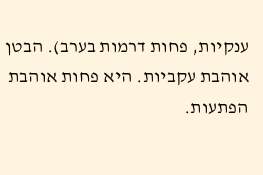ענקיות, פחות דרמות בערב). הבטן אוהבת עקביות. היא פחות אוהבת הפתעות.